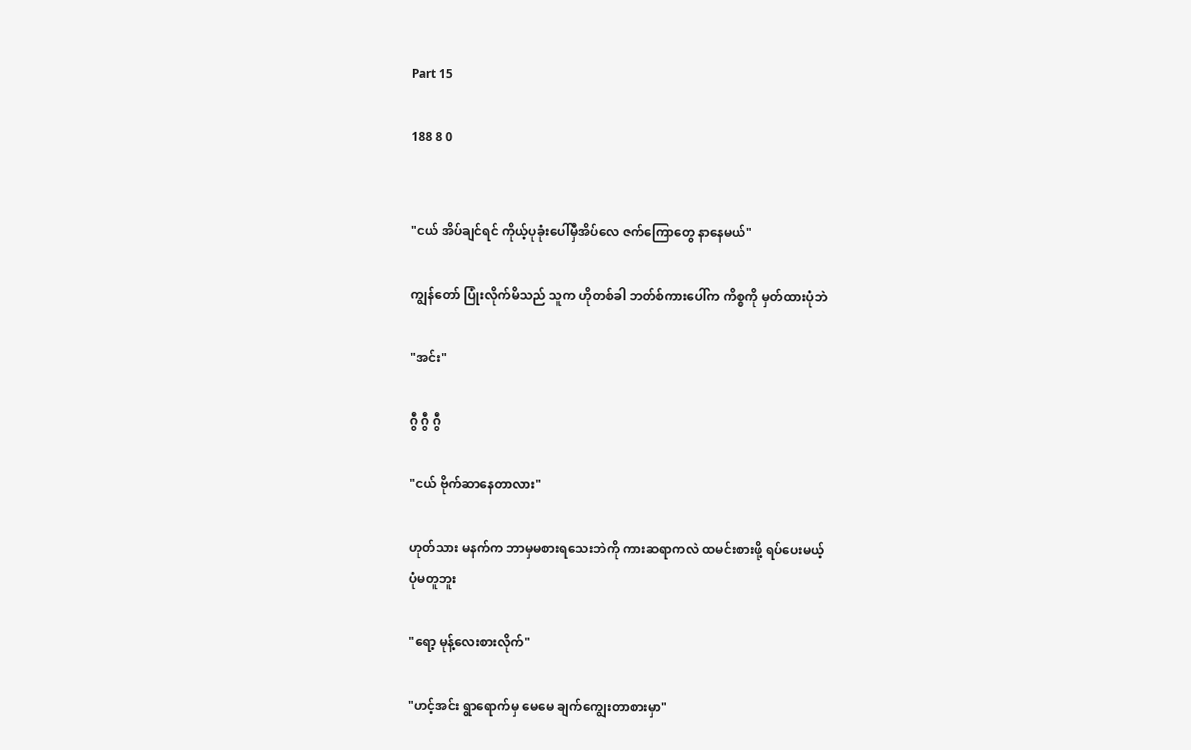Part 15

188 8 0


"ငယ် အိပ်ချင်ရင် ကိုယ့်ပု‌ခုံးပေါ်မှီအိပ်လေ ဇက်ကြောတွေ နာနေမယ်"

ကျွန်တော် ပြုံးလိုက်မိသည် သူက ဟိုတစ်ခါ ဘတ်စ်ကားပေါ်က ကိစ္စကို မှတ်ထားပုံဘဲ

"အင်း"

ဂွီ ဂွီ ဂွီ

"ငယ် ဗိုက်ဆာနေတာလား"

ဟုတ်သား မနက်က ဘာမှမစားရသေးဘဲကို ကားဆရာကလဲ ထမင်းစားဖို့ ရပ်ပေးမယ့်
ပုံမတူဘူး

"ရော့ မုန့်လေးစားလိုက်"

"ဟင့်အင်း ရွာရောက်မှ မေမေ ချက်ကျွေးတာစားမှာ"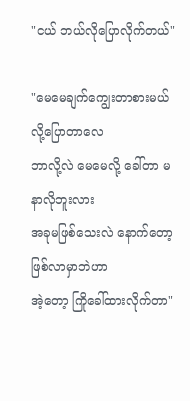"ငယ် ဘယ်လိုပြောလိုက်တယ်"

"မေမေချက်ကျွေးတာစားမယ်လို့ပြောတာလေ
ဘာလို့လဲ မေမေလို့ ခေါ်တာ မနာလိုဘူးလား
အခုမဖြစ်သေးလဲ နောက်တော့ဖြစ်လာမှာဘဲဟာ
အဲ့တော့ ကြိုခေါ်ထားလိုက်တာ"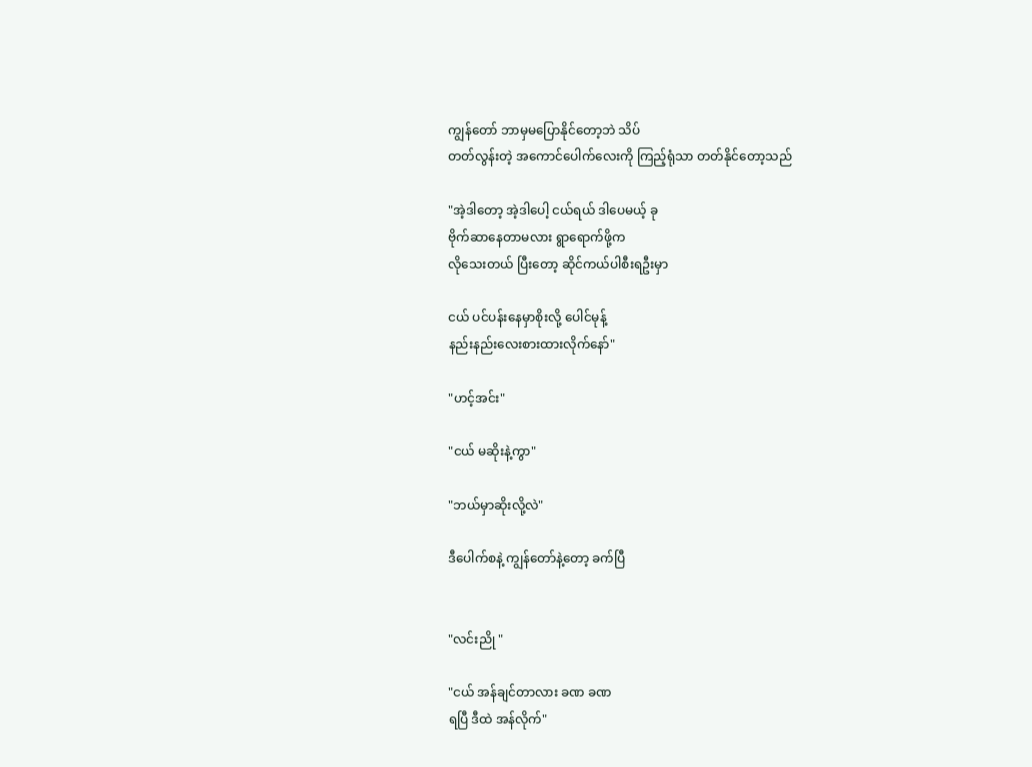ကျွန်တော် ဘာမှမပြောနိုင်တော့ဘဲ သိပ်
တတ်လွန်းတဲ့ အကောင်ပေါက်လေးကို ကြည့်ရုံသာ တတ်နိုင်တော့သည်

"အဲ့ဒါတော့ အဲ့ဒါပေါ့ ငယ်ရယ် ဒါပေမယ့် ခု
ဗိုက်ဆာနေတာမလား ရွာရောက်ဖို့က
လိုသေးတယ် ပြီးတော့ ဆိုင်ကယ်ပါစီးရဦးမှာ

ငယ် ပင်ပန်းနေမှာစိုးလို့ ပေါင်မုန့်
နည်းနည်းလေးစားထားလိုက်နော်"

"ဟင့်အင်း"

"ငယ် မဆိုးနဲ့ကွာ"

"ဘယ်မှာဆိုးလို့လဲ"

ဒီပေါက်စနဲ့ ကျွန်တော်နဲ့တော့ ခက်ပြီ


"လင်းညို "

"ငယ် အန်ချင်တာလား ခဏ ခဏ
ရပြီ ဒီထဲ အန်လိုက်"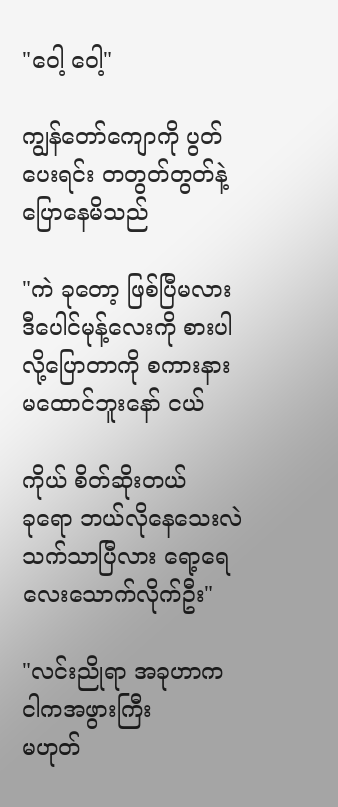"ဝေါ့ ဝေါ့"

ကျွန်တော်ကျောကို ပွတ်ပေးရင်း တတွတ်တွတ်နဲ့ပြောနေမိသည်

"ကဲ ခုတော့ ဖြစ်ပြီမလား ဒီပေါင်မုန့်လေးကို စားပါလို့ပြောတာကို စကားနားမထောင်ဘူးနော် ငယ်

ကိုယ် စိတ်ဆိုးတယ်
ခုရော ဘယ်လိုနေသေးလဲ သက်သာပြီလား ရော့ရေလေးသောက်လိုက်ဦး"

"လင်းညိုရာ အခုဟာက ငါကအဖွားကြီး
မဟုတ်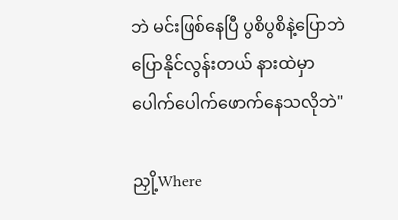ဘဲ မင်းဖြစ်နေပြီ ပွစိပွစိနဲ့ပြောဘဲ
ပြောနိုင်လွန်းတယ် နားထဲမှာပေါက်ပေါက်ဖောက်နေသလိုဘဲ"

ညှို့Where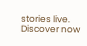stories live. Discover now